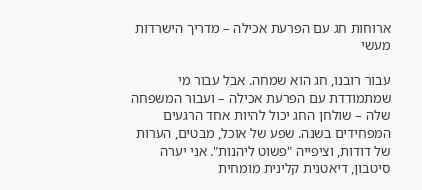ארוחות חג עם הפרעת אכילה – מדריך הישרדות מעשי

עבור רובנו, חג הוא שמחה. אבל עבור מי שמתמודדת עם הפרעת אכילה – ועבור המשפחה שלה – שולחן החג יכול להיות אחד הרגעים המפחידים בשנה. שפע של אוכל, מבטים, הערות של דודות, וציפייה "פשוט ליהנות". אני יערה סיטבון, דיאטנית קלינית מומחית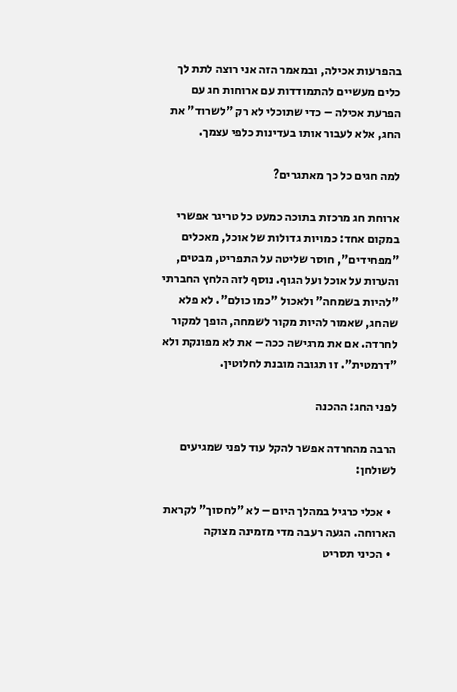בהפרעות אכילה, ובמאמר הזה אני רוצה לתת לך כלים מעשיים להתמודדות עם ארוחות חג עם הפרעת אכילה – כדי שתוכלי לא רק "לשרוד" את החג, אלא לעבור אותו בעדינות כלפי עצמך.

למה חגים כל כך מאתגרים?

ארוחת חג מרכזת בתוכה כמעט כל טריגר אפשרי במקום אחד: כמויות גדולות של אוכל, מאכלים "מפחידים", חוסר שליטה על התפריט, מבטים, והערות על אוכל ועל הגוף. נוסף לזה הלחץ החברתי "להיות בשמחה" ולאכול "כמו כולם". לא פלא שהחג, שאמור להיות מקור לשמחה, הופך למקור לחרדה. אם את מרגישה ככה – את לא מפונקת ולא "דרמטית". זו תגובה מובנת לחלוטין.

לפני החג: ההכנה

הרבה מהחרדה אפשר להקל עוד לפני שמגיעים לשולחן:

  • אכלי כרגיל במהלך היום – לא "לחסוך" לקראת הארוחה. הגעה רעבה מדי מזמינה מצוקה
  • הכיני תסריט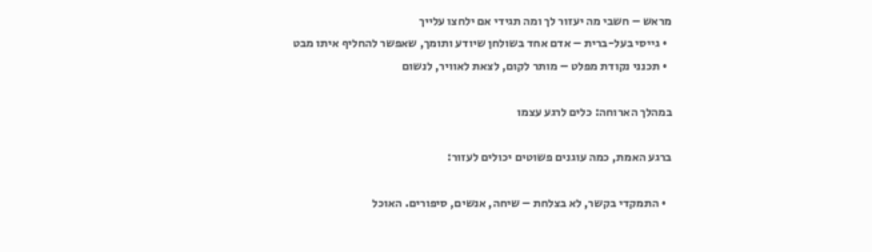מראש – חשבי מה יעזור לך ומה תגידי אם ילחצו עלייך
  • גייסי בעל-ברית – אדם אחד בשולחן שיודע ותומך, שאפשר להחליף איתו מבט
  • תכנני נקודת מפלט – מותר לקום, לצאת לאוויר, לנשום

במהלך הארוחה: כלים לרגע עצמו

ברגע האמת, כמה עוגנים פשוטים יכולים לעזור:

  • התמקדי בקשר, לא בצלחת – שיחה, אנשים, סיפורים. האוכל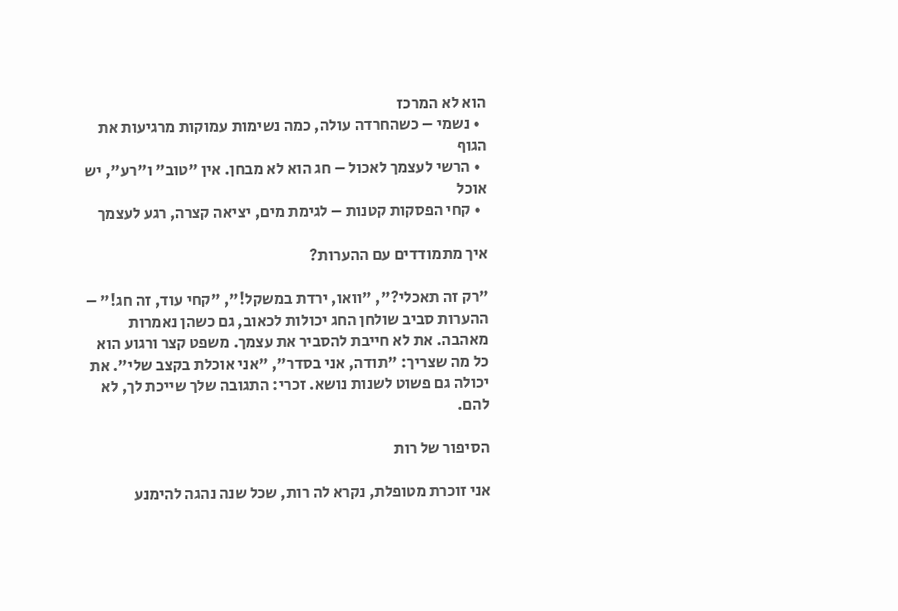הוא לא המרכז
  • נשמי – כשהחרדה עולה, כמה נשימות עמוקות מרגיעות את הגוף
  • הרשי לעצמך לאכול – חג הוא לא מבחן. אין "טוב" ו"רע", יש אוכל
  • קחי הפסקות קטנות – לגימת מים, יציאה קצרה, רגע לעצמך

איך מתמודדים עם ההערות?

"רק זה תאכלי?", "וואו, ירדת במשקל!", "קחי עוד, זה חג!" – ההערות סביב שולחן החג יכולות לכאוב, גם כשהן נאמרות מאהבה. את לא חייבת להסביר את עצמך. משפט קצר ורגוע הוא כל מה שצריך: "תודה, אני בסדר", "אני אוכלת בקצב שלי". את יכולה גם פשוט לשנות נושא. זכרי: התגובה שלך שייכת לך, לא להם.

הסיפור של רות

אני זוכרת מטופלת, נקרא לה רות, שכל שנה נהגה להימנע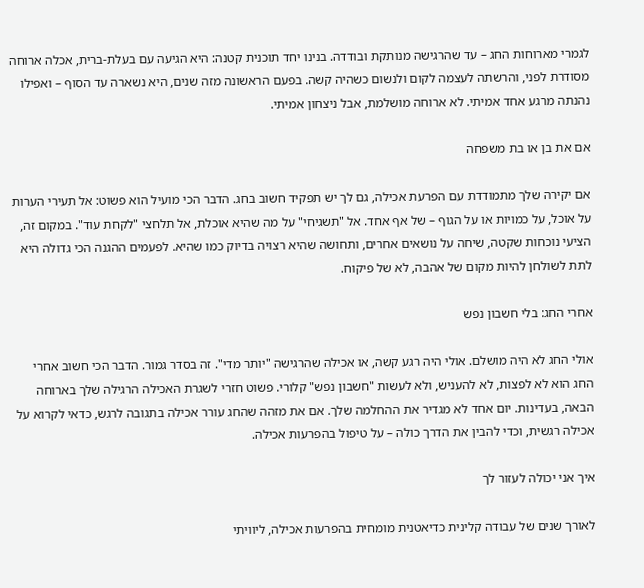לגמרי מארוחות החג – עד שהרגישה מנותקת ובודדה. בנינו יחד תוכנית קטנה: היא הגיעה עם בעלת-ברית, אכלה ארוחה מסודרת לפני, והרשתה לעצמה לקום ולנשום כשהיה קשה. בפעם הראשונה מזה שנים, היא נשארה עד הסוף – ואפילו נהנתה מרגע אחד אמיתי. לא ארוחה מושלמת, אבל ניצחון אמיתי.

אם את בן או בת משפחה

אם יקירה שלך מתמודדת עם הפרעת אכילה, גם לך יש תפקיד חשוב בחג. הדבר הכי מועיל הוא פשוט: אל תעירי הערות על אוכל, על כמויות או על הגוף – של אף אחד. אל "תשגיחי" על מה שהיא אוכלת, אל תלחצי "לקחת עוד". במקום זה, הציעי נוכחות שקטה, שיחה על נושאים אחרים, ותחושה שהיא רצויה בדיוק כמו שהיא. לפעמים ההגנה הכי גדולה היא לתת לשולחן להיות מקום של אהבה, לא של פיקוח.

אחרי החג: בלי חשבון נפש

אולי החג לא היה מושלם. אולי היה רגע קשה, או אכילה שהרגישה "יותר מדי". זה בסדר גמור. הדבר הכי חשוב אחרי החג הוא לא לפצות, לא להעניש, ולא לעשות "חשבון נפש" קלורי. פשוט חזרי לשגרת האכילה הרגילה שלך בארוחה הבאה, בעדינות. יום אחד לא מגדיר את ההחלמה שלך. אם את מזהה שהחג עורר אכילה בתגובה לרגש, כדאי לקרוא על אכילה רגשית, וכדי להבין את הדרך כולה – על טיפול בהפרעות אכילה.

איך אני יכולה לעזור לך

לאורך שנים של עבודה קלינית כדיאטנית מומחית בהפרעות אכילה, ליוויתי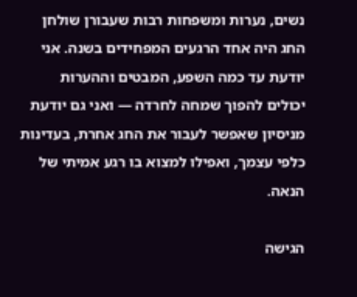נשים, נערות ומשפחות רבות שעבורן שולחן החג היה אחד הרגעים המפחידים בשנה. אני יודעת עד כמה השפע, המבטים וההערות יכולים להפוך שמחה לחרדה — ואני גם יודעת מניסיון שאפשר לעבור את החג אחרת, בעדינות כלפי עצמך, ואפילו למצוא בו רגע אמיתי של הנאה.

הגישה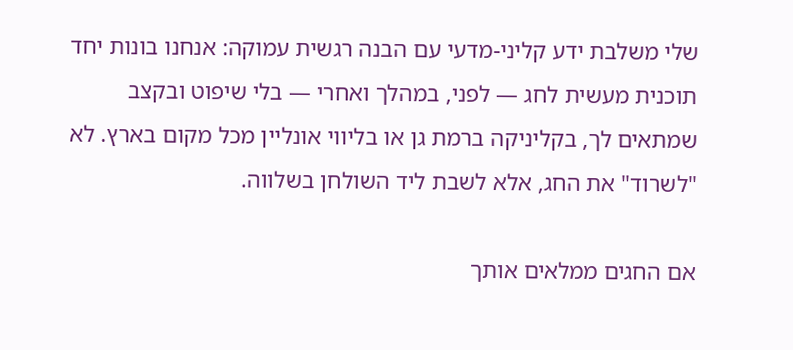שלי משלבת ידע קליני-מדעי עם הבנה רגשית עמוקה: אנחנו בונות יחד תוכנית מעשית לחג — לפני, במהלך ואחרי — בלי שיפוט ובקצב שמתאים לך, בקליניקה ברמת גן או בליווי אונליין מכל מקום בארץ. לא "לשרוד" את החג, אלא לשבת ליד השולחן בשלווה.

אם החגים ממלאים אותך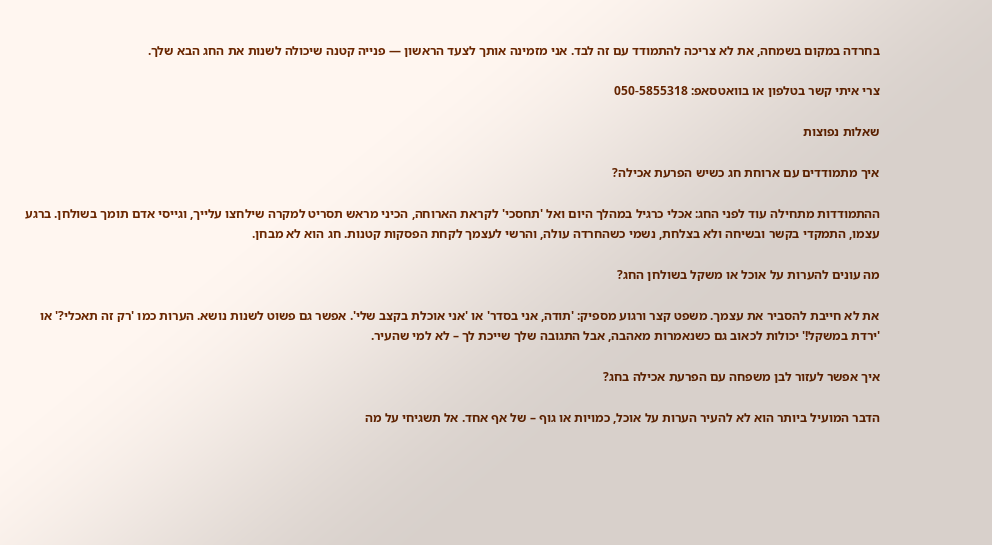בחרדה במקום בשמחה, את לא צריכה להתמודד עם זה לבד. אני מזמינה אותך לצעד הראשון — פנייה קטנה שיכולה לשנות את החג הבא שלך.

צרי איתי קשר בטלפון או בוואטסאפ: 050-5855318

שאלות נפוצות

איך מתמודדים עם ארוחת חג כשיש הפרעת אכילה?

ההתמודדות מתחילה עוד לפני החג: אכלי כרגיל במהלך היום ואל 'תחסכי' לקראת הארוחה, הכיני מראש תסריט למקרה שילחצו עלייך, וגייסי אדם תומך בשולחן. ברגע עצמו, התמקדי בקשר ובשיחה ולא בצלחת, נשמי כשהחרדה עולה, והרשי לעצמך לקחת הפסקות קטנות. חג הוא לא מבחן.

מה עונים להערות על אוכל או משקל בשולחן החג?

את לא חייבת להסביר את עצמך. משפט קצר ורגוע מספיק: 'תודה, אני בסדר' או 'אני אוכלת בקצב שלי'. אפשר גם פשוט לשנות נושא. הערות כמו 'רק זה תאכלי?' או 'ירדת במשקל!' יכולות לכאוב גם כשנאמרות מאהבה, אבל התגובה שלך שייכת לך – לא למי שהעיר.

איך אפשר לעזור לבן משפחה עם הפרעת אכילה בחג?

הדבר המועיל ביותר הוא לא להעיר הערות על אוכל, כמויות או גוף – של אף אחד. אל תשגיחי על מה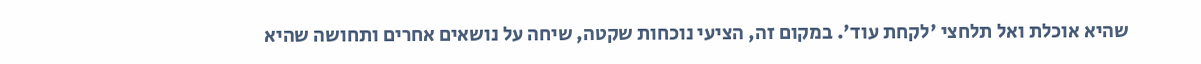שהיא אוכלת ואל תלחצי 'לקחת עוד'. במקום זה, הציעי נוכחות שקטה, שיחה על נושאים אחרים ותחושה שהיא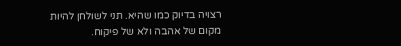רצויה בדיוק כמו שהיא. תני לשולחן להיות מקום של אהבה ולא של פיקוח.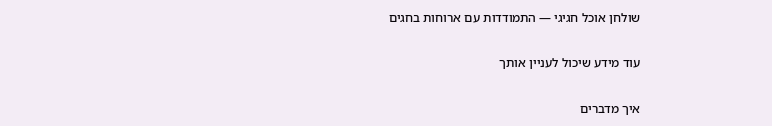שולחן אוכל חגיגי — התמודדות עם ארוחות בחגים

עוד מידע שיכול לעניין אותך

איך מדברים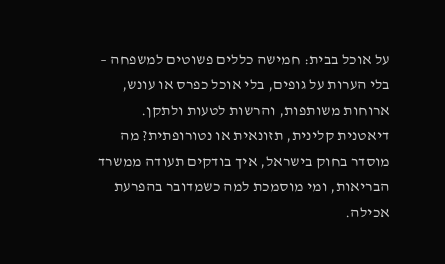על אוכל בבית: חמישה כללים פשוטים למשפחה – בלי הערות על גופים, בלי אוכל כפרס או עונש, ארוחות משותפות, והרשות לטעות ולתקן.
דיאטנית קלינית, תזונאית או נטורופתית? מה מוסדר בחוק בישראל, איך בודקים תעודה ממשרד הבריאות, ומי מוסמכת למה כשמדובר בהפרעת אכילה.